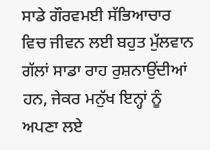ਸਾਡੇ ਗੌਰਵਮਈ ਸੱਭਿਆਚਾਰ ਵਿਚ ਜੀਵਨ ਲਈ ਬਹੁਤ ਮੁੱਲਵਾਨ ਗੱਲਾਂ ਸਾਡਾ ਰਾਹ ਰੁਸ਼ਨਾਉਂਦੀਆਂ ਹਨ, ਜੇਕਰ ਮਨੁੱਖ ਇਨ੍ਹਾਂ ਨੂੰ ਅਪਣਾ ਲਏ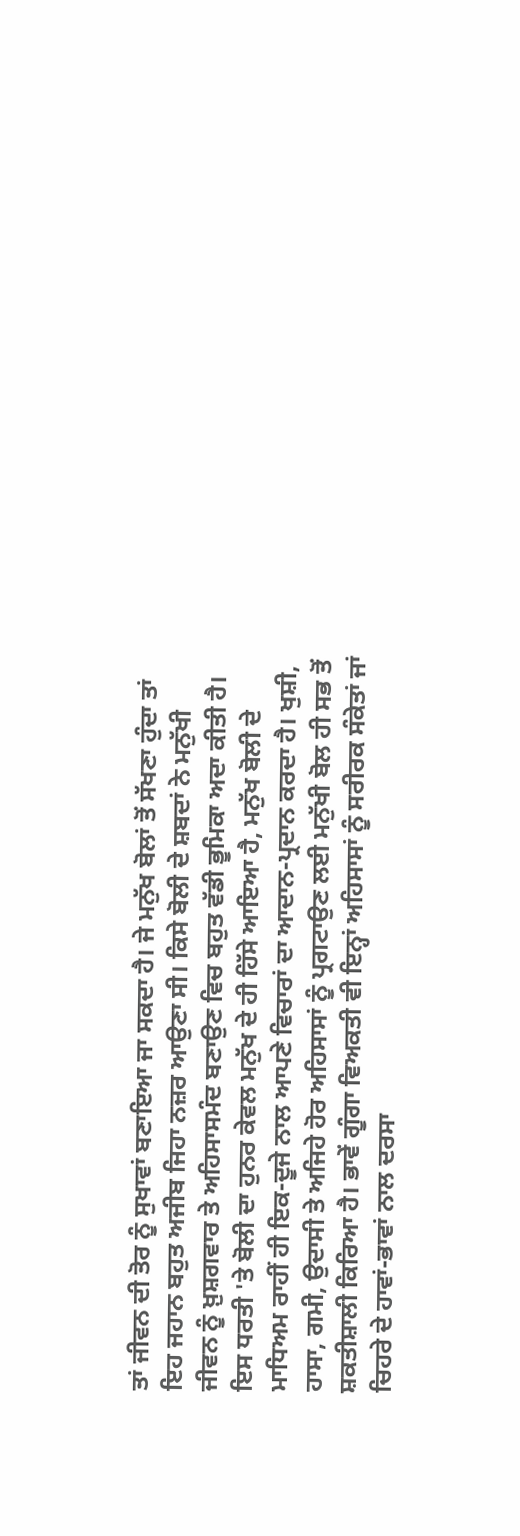ਤਾਂ ਜੀਵਨ ਦੀ ਤੋਰ ਨੂੰ ਸੁਖਾਵਾਂ ਬਣਾਇਆ ਜਾ ਸਕਦਾ ਹੈ। ਜੇ ਮਨੁੱਖ ਬੋਲਾਂ ਤੋਂ ਸੱਖਣਾ ਹੁੰਦਾ ਤਾਂ ਇਹ ਜਹਾਨ ਬਹੁਤ ਅਜੀਬ ਜਿਹਾ ਨਜ਼ਰ ਆਉਣਾ ਸੀ। ਕਿਸੇ ਬੋਲੀ ਦੇ ਸ਼ਬਦਾਂ ਨੇ ਮਨੁੱਖੀ ਜੀਵਨ ਨੂੰ ਖ਼ੁਸ਼ਗਵਾਰ ਤੇ ਅਹਿਸਾਸਮੰਦ ਬਣਾਉਣ ਵਿਚ ਬਹੁਤ ਵੱਡੀ ਭੂਮਿਕਾ ਅਦਾ ਕੀਤੀ ਹੈ। ਇਸ ਧਰਤੀ 'ਤੇ ਬੋਲੀ ਦਾ ਹੁਨਰ ਕੇਵਲ ਮਨੁੱਖ ਦੇ ਹੀ ਹਿੱਸੇ ਆਇਆ ਹੈ, ਮਨੁੱਖ ਬੋਲੀ ਦੇ ਮਾਧਿਅਮ ਰਾਹੀਂ ਹੀ ਇਕ-ਦੂਜੇ ਨਾਲ ਆਪਣੇ ਵਿਚਾਰਾਂ ਦਾ ਆਦਾਨ-ਪ੍ਰਦਾਨ ਕਰਦਾ ਹੈ। ਖੁਸ਼ੀ, ਹਾਸਾ, ਗਮੀ, ਉਦਾਸੀ ਤੇ ਅਜਿਹੇ ਹੋਰ ਅਹਿਸਾਸਾਂ ਨੂੰ ਪ੍ਰਗਟਾਉਣ ਲਈ ਮਨੁੱਖੀ ਬੋਲ ਹੀ ਸਭ ਤੋਂ ਸ਼ਕਤੀਸ਼ਾਲੀ ਕਿਰਿਆ ਹੈ। ਭਾਵੇਂ ਗੂੰਗਾ ਵਿਅਕਤੀ ਵੀ ਇਨ੍ਹਾਂ ਅਹਿਸਾਸਾਂ ਨੂੰ ਸਰੀਰਕ ਸੰਕੇਤਾਂ ਜਾਂ ਚਿਹਰੇ ਦੇ ਹਾਵਾਂ-ਭਾਵਾਂ ਨਾਲ ਦਰਸਾ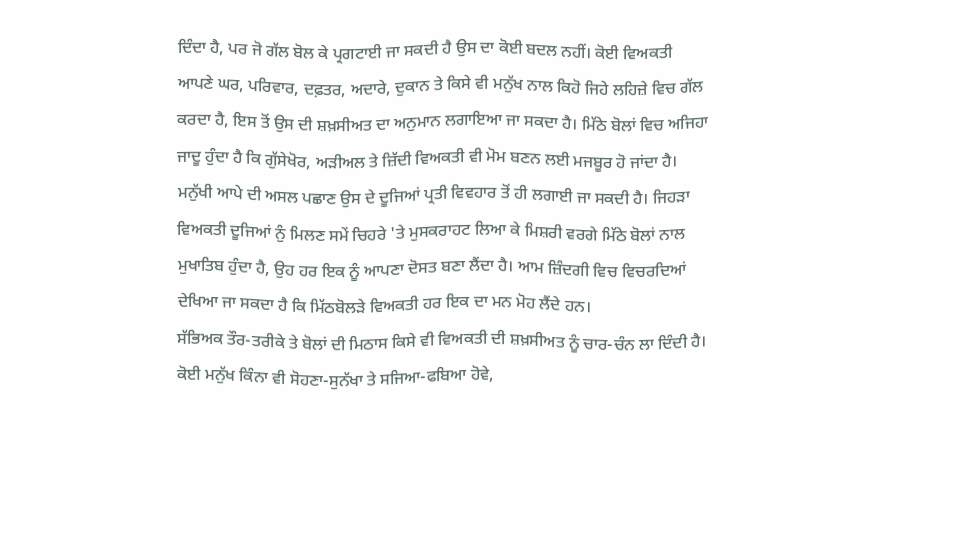ਦਿੰਦਾ ਹੈ, ਪਰ ਜੋ ਗੱਲ ਬੋਲ ਕੇ ਪ੍ਰਗਟਾਈ ਜਾ ਸਕਦੀ ਹੈ ਉਸ ਦਾ ਕੋਈ ਬਦਲ ਨਹੀਂ। ਕੋਈ ਵਿਅਕਤੀ ਆਪਣੇ ਘਰ, ਪਰਿਵਾਰ, ਦਫ਼ਤਰ, ਅਦਾਰੇ, ਦੁਕਾਨ ਤੇ ਕਿਸੇ ਵੀ ਮਨੁੱਖ ਨਾਲ ਕਿਹੋ ਜਿਹੇ ਲਹਿਜ਼ੇ ਵਿਚ ਗੱਲ ਕਰਦਾ ਹੈ, ਇਸ ਤੋਂ ਉਸ ਦੀ ਸ਼ਖ਼ਸੀਅਤ ਦਾ ਅਨੁਮਾਨ ਲਗਾਇਆ ਜਾ ਸਕਦਾ ਹੈ। ਮਿੱਠੇ ਬੋਲਾਂ ਵਿਚ ਅਜਿਹਾ ਜਾਦੂ ਹੁੰਦਾ ਹੈ ਕਿ ਗੁੱਸੇਖੋਰ, ਅੜੀਅਲ ਤੇ ਜ਼ਿੱਦੀ ਵਿਅਕਤੀ ਵੀ ਮੋਮ ਬਣਨ ਲਈ ਮਜਬੂਰ ਹੋ ਜਾਂਦਾ ਹੈ। ਮਨੁੱਖੀ ਆਪੇ ਦੀ ਅਸਲ ਪਛਾਣ ਉਸ ਦੇ ਦੂਜਿਆਂ ਪ੍ਰਤੀ ਵਿਵਹਾਰ ਤੋਂ ਹੀ ਲਗਾਈ ਜਾ ਸਕਦੀ ਹੈ। ਜਿਹੜਾ ਵਿਅਕਤੀ ਦੂਜਿਆਂ ਨੁੰ ਮਿਲਣ ਸਮੇਂ ਚਿਹਰੇ 'ਤੇ ਮੁਸਕਰਾਹਟ ਲਿਆ ਕੇ ਮਿਸ਼ਰੀ ਵਰਗੇ ਮਿੱਠੇ ਬੋਲਾਂ ਨਾਲ ਮੁਖਾਤਿਬ ਹੁੰਦਾ ਹੈ, ਉਹ ਹਰ ਇਕ ਨੂੰ ਆਪਣਾ ਦੋਸਤ ਬਣਾ ਲੈਂਦਾ ਹੈ। ਆਮ ਜ਼ਿੰਦਗੀ ਵਿਚ ਵਿਚਰਦਿਆਂ ਦੇਖਿਆ ਜਾ ਸਕਦਾ ਹੈ ਕਿ ਮਿੱਠਬੋਲੜੇ ਵਿਅਕਤੀ ਹਰ ਇਕ ਦਾ ਮਨ ਮੋਹ ਲੈਂਦੇ ਹਨ।
ਸੱਭਿਅਕ ਤੌਰ-ਤਰੀਕੇ ਤੇ ਬੋਲਾਂ ਦੀ ਮਿਠਾਸ ਕਿਸੇ ਵੀ ਵਿਅਕਤੀ ਦੀ ਸ਼ਖ਼ਸੀਅਤ ਨੂੰ ਚਾਰ-ਚੰਨ ਲਾ ਦਿੰਦੀ ਹੈ। ਕੋਈ ਮਨੁੱਖ ਕਿੰਨਾ ਵੀ ਸੋਹਣਾ-ਸੁਨੱਖਾ ਤੇ ਸਜਿਆ-ਫਬਿਆ ਹੋਵੇ,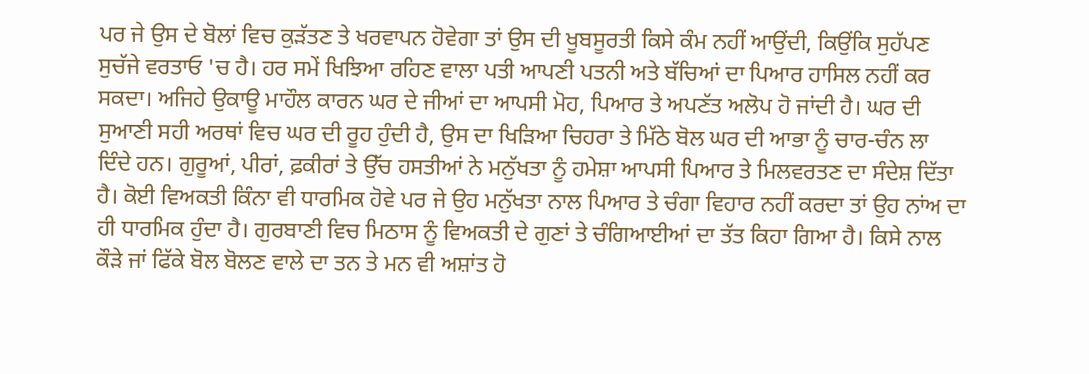ਪਰ ਜੇ ਉਸ ਦੇ ਬੋਲਾਂ ਵਿਚ ਕੁੜੱਤਣ ਤੇ ਖਰਵਾਪਨ ਹੋਵੇਗਾ ਤਾਂ ਉਸ ਦੀ ਖੂਬਸੂਰਤੀ ਕਿਸੇ ਕੰਮ ਨਹੀਂ ਆਉਂਦੀ, ਕਿਉਂਕਿ ਸੁਹੱਪਣ ਸੁਚੱਜੇ ਵਰਤਾਓ 'ਚ ਹੈ। ਹਰ ਸਮੇਂ ਖਿਝਿਆ ਰਹਿਣ ਵਾਲਾ ਪਤੀ ਆਪਣੀ ਪਤਨੀ ਅਤੇ ਬੱਚਿਆਂ ਦਾ ਪਿਆਰ ਹਾਸਿਲ ਨਹੀਂ ਕਰ ਸਕਦਾ। ਅਜਿਹੇ ਉਕਾਊ ਮਾਹੌਲ ਕਾਰਨ ਘਰ ਦੇ ਜੀਆਂ ਦਾ ਆਪਸੀ ਮੋਹ, ਪਿਆਰ ਤੇ ਅਪਣੱਤ ਅਲੋਪ ਹੋ ਜਾਂਦੀ ਹੈ। ਘਰ ਦੀ ਸੁਆਣੀ ਸਹੀ ਅਰਥਾਂ ਵਿਚ ਘਰ ਦੀ ਰੂਹ ਹੁੰਦੀ ਹੈ, ਉਸ ਦਾ ਖਿੜਿਆ ਚਿਹਰਾ ਤੇ ਮਿੱਠੇ ਬੋਲ ਘਰ ਦੀ ਆਭਾ ਨੂੰ ਚਾਰ-ਚੰਨ ਲਾ ਦਿੰਦੇ ਹਨ। ਗੁਰੂਆਂ, ਪੀਰਾਂ, ਫ਼ਕੀਰਾਂ ਤੇ ਉੱਚ ਹਸਤੀਆਂ ਨੇ ਮਨੁੱਖਤਾ ਨੂੰ ਹਮੇਸ਼ਾ ਆਪਸੀ ਪਿਆਰ ਤੇ ਮਿਲਵਰਤਣ ਦਾ ਸੰਦੇਸ਼ ਦਿੱਤਾ ਹੈ। ਕੋਈ ਵਿਅਕਤੀ ਕਿੰਨਾ ਵੀ ਧਾਰਮਿਕ ਹੋਵੇ ਪਰ ਜੇ ਉਹ ਮਨੁੱਖਤਾ ਨਾਲ ਪਿਆਰ ਤੇ ਚੰਗਾ ਵਿਹਾਰ ਨਹੀਂ ਕਰਦਾ ਤਾਂ ਉਹ ਨਾਂਅ ਦਾ ਹੀ ਧਾਰਮਿਕ ਹੁੰਦਾ ਹੈ। ਗੁਰਬਾਣੀ ਵਿਚ ਮਿਠਾਸ ਨੂੰ ਵਿਅਕਤੀ ਦੇ ਗੁਣਾਂ ਤੇ ਚੰਗਿਆਈਆਂ ਦਾ ਤੱਤ ਕਿਹਾ ਗਿਆ ਹੈ। ਕਿਸੇ ਨਾਲ ਕੌੜੇ ਜਾਂ ਫਿੱਕੇ ਬੋਲ ਬੋਲਣ ਵਾਲੇ ਦਾ ਤਨ ਤੇ ਮਨ ਵੀ ਅਸ਼ਾਂਤ ਹੋ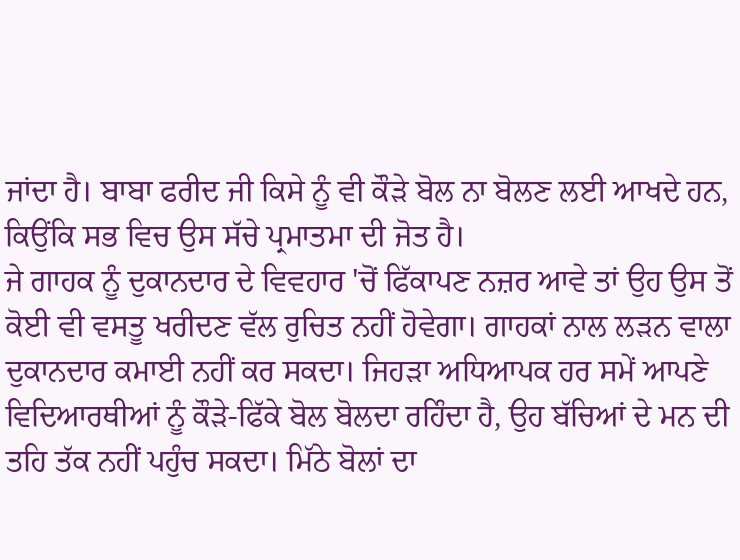ਜਾਂਦਾ ਹੈ। ਬਾਬਾ ਫਰੀਦ ਜੀ ਕਿਸੇ ਨੂੰ ਵੀ ਕੌੜੇ ਬੋਲ ਨਾ ਬੋਲਣ ਲਈ ਆਖਦੇ ਹਨ, ਕਿਉਂਕਿ ਸਭ ਵਿਚ ਉਸ ਸੱਚੇ ਪ੍ਰਮਾਤਮਾ ਦੀ ਜੋਤ ਹੈ।
ਜੇ ਗਾਹਕ ਨੂੰ ਦੁਕਾਨਦਾਰ ਦੇ ਵਿਵਹਾਰ 'ਚੋਂ ਫਿੱਕਾਪਣ ਨਜ਼ਰ ਆਵੇ ਤਾਂ ਉਹ ਉਸ ਤੋਂ ਕੋਈ ਵੀ ਵਸਤੂ ਖਰੀਦਣ ਵੱਲ ਰੁਚਿਤ ਨਹੀਂ ਹੋਵੇਗਾ। ਗਾਹਕਾਂ ਨਾਲ ਲੜਨ ਵਾਲਾ ਦੁਕਾਨਦਾਰ ਕਮਾਈ ਨਹੀਂ ਕਰ ਸਕਦਾ। ਜਿਹੜਾ ਅਧਿਆਪਕ ਹਰ ਸਮੇਂ ਆਪਣੇ ਵਿਦਿਆਰਥੀਆਂ ਨੂੰ ਕੌੜੇ-ਫਿੱਕੇ ਬੋਲ ਬੋਲਦਾ ਰਹਿੰਦਾ ਹੈ, ਉਹ ਬੱਚਿਆਂ ਦੇ ਮਨ ਦੀ ਤਹਿ ਤੱਕ ਨਹੀਂ ਪਹੁੰਚ ਸਕਦਾ। ਮਿੱਠੇ ਬੋਲਾਂ ਦਾ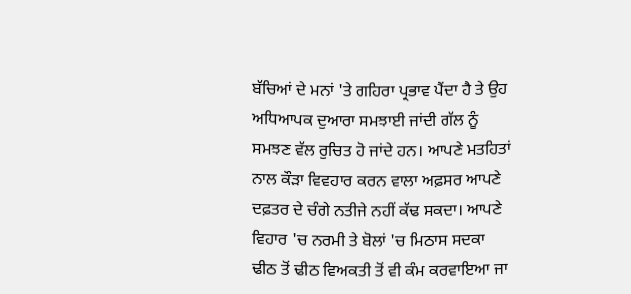ਬੱਚਿਆਂ ਦੇ ਮਨਾਂ 'ਤੇ ਗਹਿਰਾ ਪ੍ਰਭਾਵ ਪੈਂਦਾ ਹੈ ਤੇ ਉਹ ਅਧਿਆਪਕ ਦੁਆਰਾ ਸਮਝਾਈ ਜਾਂਦੀ ਗੱਲ ਨੂੰ ਸਮਝਣ ਵੱਲ ਰੁਚਿਤ ਹੋ ਜਾਂਦੇ ਹਨ। ਆਪਣੇ ਮਤਹਿਤਾਂ ਨਾਲ ਕੌੜਾ ਵਿਵਹਾਰ ਕਰਨ ਵਾਲਾ ਅਫ਼ਸਰ ਆਪਣੇ ਦਫ਼ਤਰ ਦੇ ਚੰਗੇ ਨਤੀਜੇ ਨਹੀਂ ਕੱਢ ਸਕਦਾ। ਆਪਣੇ ਵਿਹਾਰ 'ਚ ਨਰਮੀ ਤੇ ਬੋਲਾਂ 'ਚ ਮਿਠਾਸ ਸਦਕਾ ਢੀਠ ਤੋਂ ਢੀਠ ਵਿਅਕਤੀ ਤੋਂ ਵੀ ਕੰਮ ਕਰਵਾਇਆ ਜਾ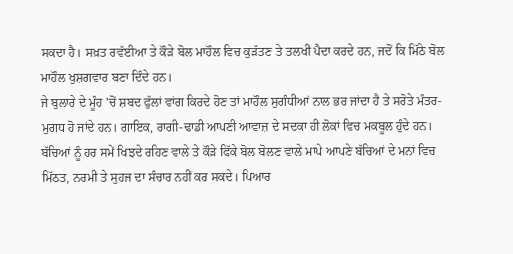ਸਕਦਾ ਹੈ। ਸਖ਼ਤ ਰਵੱਈਆ ਤੇ ਕੌੜੇ ਬੋਲ ਮਾਹੌਲ ਵਿਚ ਕੁੜੱਤਣ ਤੇ ਤਲਖੀ ਪੈਦਾ ਕਰਦੇ ਹਨ, ਜਦੋਂ ਕਿ ਮਿੱਠੇ ਬੋਲ ਮਾਹੌਲ ਖੁਸ਼ਗਵਾਰ ਬਣਾ ਦਿੰਦੇ ਹਨ।
ਜੇ ਬੁਲਾਰੇ ਦੇ ਮੂੰਹ 'ਚੋਂ ਸ਼ਬਦ ਫੁੱਲਾਂ ਵਾਂਗ ਕਿਰਦੇ ਹੋਣ ਤਾਂ ਮਾਹੌਲ ਸੁਗੰਧੀਆਂ ਨਾਲ ਭਰ ਜਾਂਦਾ ਹੈ ਤੇ ਸਰੋਤੇ ਮੰਤਰ-ਮੁਗਧ ਹੋ ਜਾਂਦੇ ਹਨ। ਗਾਇਕ, ਰਾਗੀ-ਢਾਡੀ ਆਪਣੀ ਆਵਾਜ਼ ਦੇ ਸਦਕਾ ਹੀ ਲੋਕਾਂ ਵਿਚ ਮਕਬੂਲ ਹੁੰਦੇ ਹਨ। ਬੱਚਿਆਂ ਨੂੰ ਹਰ ਸਮੇਂ ਖਿਝਦੇ ਰਹਿਣ ਵਾਲੇ ਤੇ ਕੌੜੇ ਫਿੱਕੇ ਬੋਲ ਬੋਲਣ ਵਾਲੇ ਮਾਪੇ ਆਪਣੇ ਬੱਚਿਆਂ ਦੇ ਮਨਾਂ ਵਿਚ ਮਿੱਠਤ, ਨਰਮੀ ਤੇ ਸੁਹਜ ਦਾ ਸੰਚਾਰ ਨਹੀਂ ਕਰ ਸਕਦੇ। ਪਿਆਰ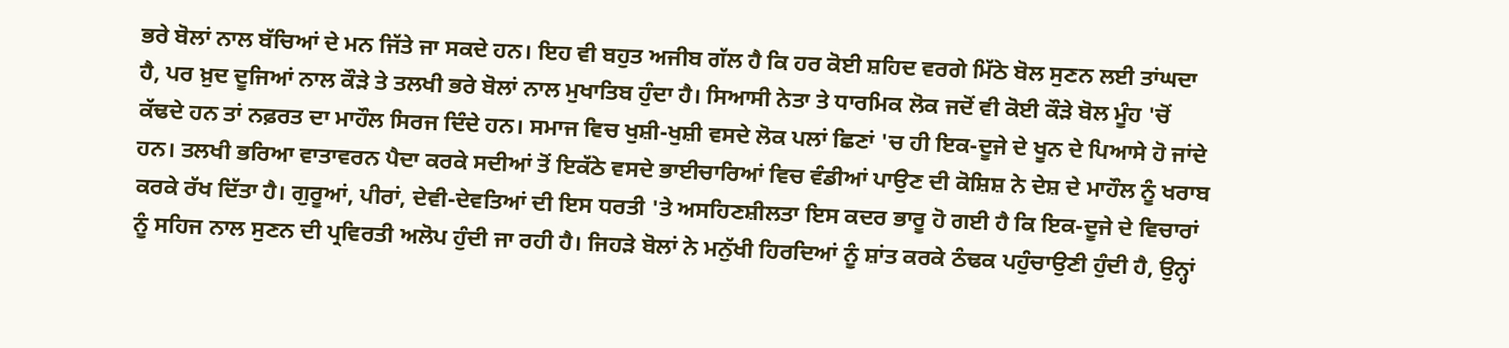ਭਰੇ ਬੋਲਾਂ ਨਾਲ ਬੱਚਿਆਂ ਦੇ ਮਨ ਜਿੱਤੇ ਜਾ ਸਕਦੇ ਹਨ। ਇਹ ਵੀ ਬਹੁਤ ਅਜੀਬ ਗੱਲ ਹੈ ਕਿ ਹਰ ਕੋਈ ਸ਼ਹਿਦ ਵਰਗੇ ਮਿੱਠੇ ਬੋਲ ਸੁਣਨ ਲਈ ਤਾਂਘਦਾ ਹੈ, ਪਰ ਖ਼ੁਦ ਦੂਜਿਆਂ ਨਾਲ ਕੌੜੇ ਤੇ ਤਲਖੀ ਭਰੇ ਬੋਲਾਂ ਨਾਲ ਮੁਖਾਤਿਬ ਹੁੰਦਾ ਹੈ। ਸਿਆਸੀ ਨੇਤਾ ਤੇ ਧਾਰਮਿਕ ਲੋਕ ਜਦੋਂ ਵੀ ਕੋਈ ਕੌੜੇ ਬੋਲ ਮੂੰਹ 'ਚੋਂ ਕੱਢਦੇ ਹਨ ਤਾਂ ਨਫ਼ਰਤ ਦਾ ਮਾਹੌਲ ਸਿਰਜ ਦਿੰਦੇ ਹਨ। ਸਮਾਜ ਵਿਚ ਖੁਸ਼ੀ-ਖੁਸ਼ੀ ਵਸਦੇ ਲੋਕ ਪਲਾਂ ਛਿਣਾਂ 'ਚ ਹੀ ਇਕ-ਦੂਜੇ ਦੇ ਖੂਨ ਦੇ ਪਿਆਸੇ ਹੋ ਜਾਂਦੇ ਹਨ। ਤਲਖੀ ਭਰਿਆ ਵਾਤਾਵਰਨ ਪੈਦਾ ਕਰਕੇ ਸਦੀਆਂ ਤੋਂ ਇਕੱਠੇ ਵਸਦੇ ਭਾਈਚਾਰਿਆਂ ਵਿਚ ਵੰਡੀਆਂ ਪਾਉਣ ਦੀ ਕੋਸ਼ਿਸ਼ ਨੇ ਦੇਸ਼ ਦੇ ਮਾਹੌਲ ਨੂੰ ਖਰਾਬ ਕਰਕੇ ਰੱਖ ਦਿੱਤਾ ਹੈ। ਗੁਰੂਆਂ, ਪੀਰਾਂ, ਦੇਵੀ-ਦੇਵਤਿਆਂ ਦੀ ਇਸ ਧਰਤੀ 'ਤੇ ਅਸਹਿਣਸ਼ੀਲਤਾ ਇਸ ਕਦਰ ਭਾਰੂ ਹੋ ਗਈ ਹੈ ਕਿ ਇਕ-ਦੂਜੇ ਦੇ ਵਿਚਾਰਾਂ ਨੂੰ ਸਹਿਜ ਨਾਲ ਸੁਣਨ ਦੀ ਪ੍ਰਵਿਰਤੀ ਅਲੋਪ ਹੁੰਦੀ ਜਾ ਰਹੀ ਹੈ। ਜਿਹੜੇ ਬੋਲਾਂ ਨੇ ਮਨੁੱਖੀ ਹਿਰਦਿਆਂ ਨੂੰ ਸ਼ਾਂਤ ਕਰਕੇ ਠੰਢਕ ਪਹੁੰਚਾਉਣੀ ਹੁੰਦੀ ਹੈ, ਉਨ੍ਹਾਂ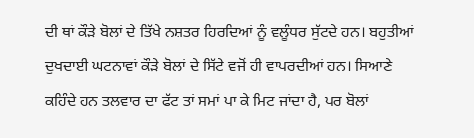ਦੀ ਥਾਂ ਕੌੜੇ ਬੋਲਾਂ ਦੇ ਤਿੱਖੇ ਨਸ਼ਤਰ ਹਿਰਦਿਆਂ ਨੂੰ ਵਲੂੰਧਰ ਸੁੱਟਦੇ ਹਨ। ਬਹੁਤੀਆਂ ਦੁਖਦਾਈ ਘਟਨਾਵਾਂ ਕੌੜੇ ਬੋਲਾਂ ਦੇ ਸਿੱਟੇ ਵਜੋਂ ਹੀ ਵਾਪਰਦੀਆਂ ਹਨ। ਸਿਆਣੇ ਕਹਿੰਦੇ ਹਨ ਤਲਵਾਰ ਦਾ ਫੱਟ ਤਾਂ ਸਮਾਂ ਪਾ ਕੇ ਮਿਟ ਜਾਂਦਾ ਹੈ, ਪਰ ਬੋਲਾਂ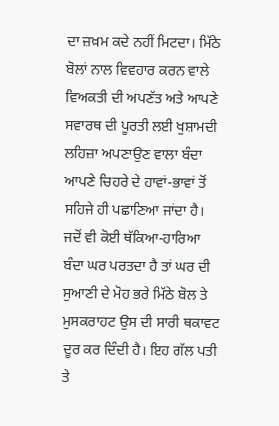ਦਾ ਜ਼ਖ਼ਮ ਕਦੇ ਨਹੀਂ ਮਿਟਦਾ। ਮਿੱਠੇ ਬੋਲਾਂ ਨਾਲ ਵਿਵਹਾਰ ਕਰਨ ਵਾਲੇ ਵਿਅਕਤੀ ਦੀ ਅਪਣੱਤ ਅਤੇ ਆਪਣੇ ਸਵਾਰਥ ਦੀ ਪੂਰਤੀ ਲਈ ਖੁਸ਼ਾਮਦੀ ਲਹਿਜ਼ਾ ਅਪਣਾਉਣ ਵਾਲਾ ਬੰਦਾ ਆਪਣੇ ਚਿਹਰੇ ਦੇ ਹਾਵਾਂ-ਭਾਵਾਂ ਤੋਂ ਸਹਿਜੇ ਹੀ ਪਛਾਣਿਆ ਜਾਂਦਾ ਹੈ। ਜਦੋਂ ਵੀ ਕੋਈ ਥੱਕਿਆ-ਹਾਰਿਆ ਬੰਦਾ ਘਰ ਪਰਤਦਾ ਹੈ ਤਾਂ ਘਰ ਦੀ ਸੁਆਣੀ ਦੇ ਮੋਹ ਭਰੇ ਮਿੱਠੇ ਬੋਲ ਤੇ ਮੁਸਕਰਾਹਟ ਉਸ ਦੀ ਸਾਰੀ ਥਕਾਵਟ ਦੂਰ ਕਰ ਦਿੰਦੀ ਹੈ। ਇਹ ਗੱਲ ਪਤੀ ਤੇ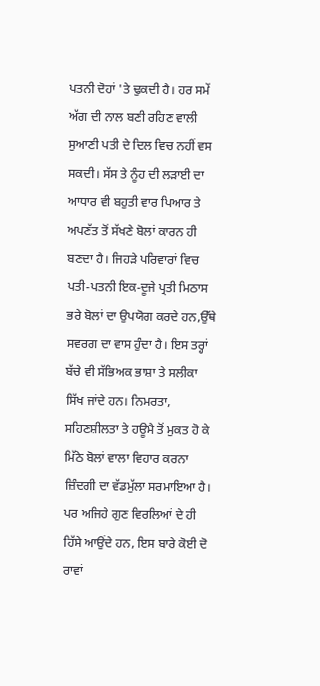ਪਤਨੀ ਦੋਹਾਂ 'ਤੇ ਢੁਕਦੀ ਹੈ। ਹਰ ਸਮੇਂ ਅੱਗ ਦੀ ਨਾਲ ਬਣੀ ਰਹਿਣ ਵਾਲੀ ਸੁਆਣੀ ਪਤੀ ਦੇ ਦਿਲ ਵਿਚ ਨਹੀਂ ਵਸ ਸਕਦੀ। ਸੱਸ ਤੇ ਨੂੰਹ ਦੀ ਲੜਾਈ ਦਾ ਆਧਾਰ ਵੀ ਬਹੁਤੀ ਵਾਰ ਪਿਆਰ ਤੇ ਅਪਣੱਤ ਤੋਂ ਸੱਖਣੇ ਬੋਲਾਂ ਕਾਰਨ ਹੀ ਬਣਦਾ ਹੈ। ਜਿਹੜੇ ਪਰਿਵਾਰਾਂ ਵਿਚ ਪਤੀ-ਪਤਨੀ ਇਕ-ਦੂਜੇ ਪ੍ਰਤੀ ਮਿਠਾਸ ਭਰੇ ਬੋਲਾਂ ਦਾ ਉਪਯੋਗ ਕਰਦੇ ਹਨ,ਉੱਥੇ ਸਵਰਗ ਦਾ ਵਾਸ ਹੁੰਦਾ ਹੈ। ਇਸ ਤਰ੍ਹਾਂ ਬੱਚੇ ਵੀ ਸੱਭਿਅਕ ਭਾਸ਼ਾ ਤੇ ਸਲੀਕਾ ਸਿੱਖ ਜਾਂਦੇ ਹਨ। ਨਿਮਰਤਾ, ਸਹਿਣਸ਼ੀਲਤਾ ਤੇ ਹਊਮੈ ਤੋਂ ਮੁਕਤ ਹੋ ਕੇ ਮਿੱਠੇ ਬੋਲਾਂ ਵਾਲਾ ਵਿਹਾਰ ਕਰਨਾ ਜ਼ਿੰਦਗੀ ਦਾ ਵੱਡਮੁੱਲਾ ਸਰਮਾਇਆ ਹੈ। ਪਰ ਅਜਿਹੇ ਗੁਣ ਵਿਰਲਿਆਂ ਦੇ ਹੀ ਹਿੱਸੇ ਆਉਂਦੇ ਹਨ, ਇਸ ਬਾਰੇ ਕੋਈ ਦੋ ਰਾਵਾਂ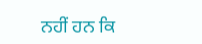ਨਹੀਂ ਹਨ ਕਿ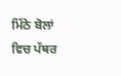ਮਿੱਠੇ ਬੋਲਾਂ ਵਿਚ ਪੱਥਰ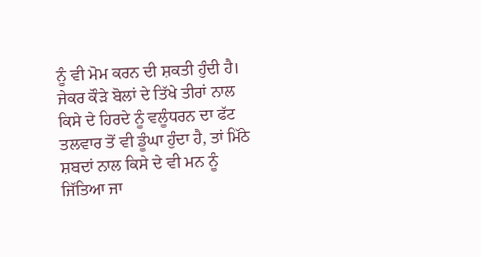ਨੂੰ ਵੀ ਮੋਮ ਕਰਨ ਦੀ ਸ਼ਕਤੀ ਹੁੰਦੀ ਹੈ। ਜੇਕਰ ਕੌੜੇ ਬੋਲਾਂ ਦੇ ਤਿੱਖੇ ਤੀਰਾਂ ਨਾਲ ਕਿਸੇ ਦੇ ਹਿਰਦੇ ਨੂੰ ਵਲੂੰਧਰਨ ਦਾ ਫੱਟ ਤਲਵਾਰ ਤੋਂ ਵੀ ਡੂੰਘਾ ਹੁੰਦਾ ਹੈ, ਤਾਂ ਮਿੱਠੇ ਸ਼ਬਦਾਂ ਨਾਲ ਕਿਸੇ ਦੇ ਵੀ ਮਨ ਨੂੰ ਜਿੱਤਿਆ ਜਾ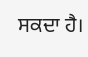ਸਕਦਾ ਹੈ।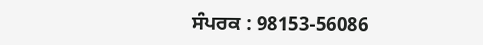ਸੰਪਰਕ : 98153-56086